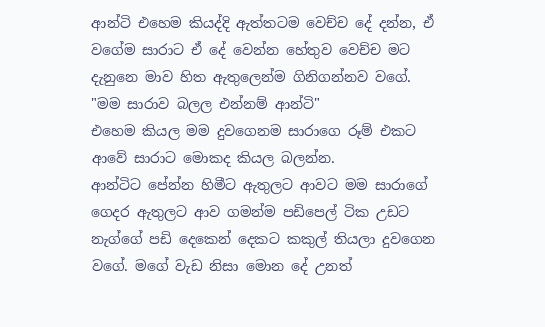ආන්ටි එහෙම කියද්දි ඇත්තටම වෙච්ච දේ දන්න, ඒ වගේම සාරාට ඒ දේ වෙන්න හේතුව වෙච්ච මට දැනුනෙ මාව හිත ඇතුලෙන්ම ගිනිගන්නව වගේ.
"මම සාරාව බලල එන්නම් ආන්ටි"
එහෙම කියල මම දුවගෙනම සාරාගෙ රූම් එකට ආවේ සාරාට මොකද කියල බලන්න.
ආන්ටිට පේන්න හිමීට ඇතුලට ආවට මම සාරාගේ ගෙදර ඇතුලට ආව ගමන්ම පඩිපෙල් ටික උඩට නැග්ගේ පඩි දෙකෙන් දෙකට කකුල් තියලා දුවගෙන වගේ. මගේ වැඩ නිසා මොන දේ උනත්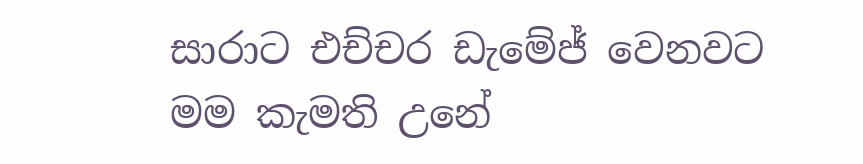සාරාට එච්චර ඩැමේජ් වෙනවට මම කැමති උනේ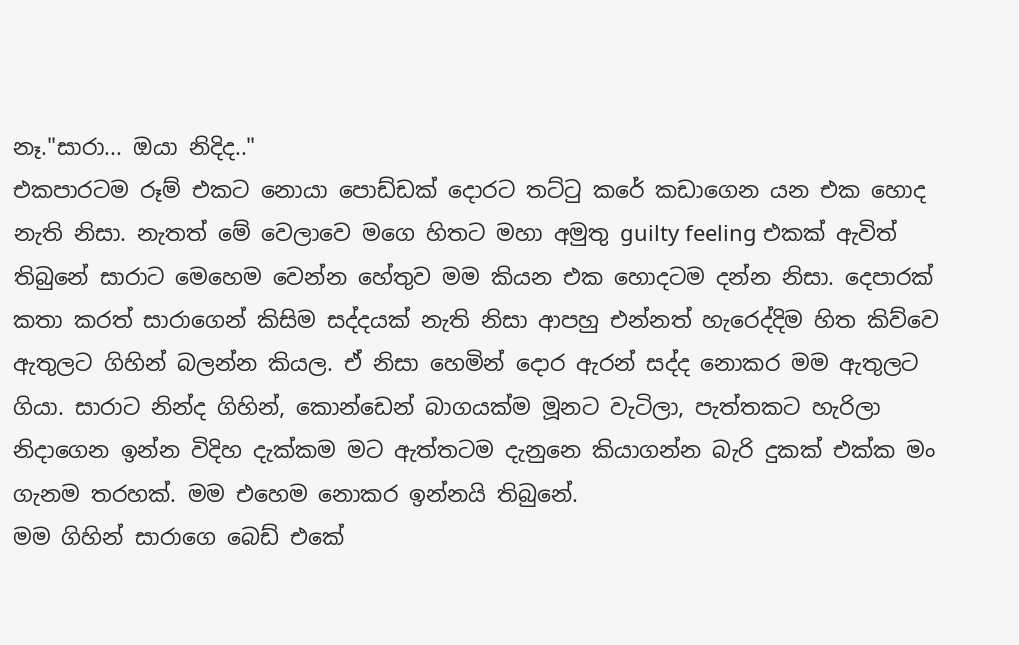නෑ."සාරා... ඔයා නිදිද.."
එකපාරටම රූම් එකට නොයා පොඩ්ඩක් දොරට තට්ටු කරේ කඩාගෙන යන එක හොද නැති නිසා. නැතත් මේ වෙලාවෙ මගෙ හිතට මහා අමුතු guilty feeling එකක් ඇවිත් තිබුනේ සාරාට මෙහෙම වෙන්න හේතුව මම කියන එක හොදටම දන්න නිසා. දෙපාරක් කතා කරත් සාරාගෙන් කිසිම සද්දයක් නැති නිසා ආපහු එන්නත් හැරෙද්දිම හිත කිව්වෙ ඇතුලට ගිහින් බලන්න කියල. ඒ නිසා හෙමින් දොර ඇරන් සද්ද නොකර මම ඇතුලට ගියා. සාරාට නින්ද ගිහින්, කොන්ඩෙන් බාගයක්ම මූනට වැටිලා, පැත්තකට හැරිලා නිදාගෙන ඉන්න විදිහ දැක්කම මට ඇත්තටම දැනුනෙ කියාගන්න බැරි දුකක් එක්ක මං ගැනම තරහක්. මම එහෙම නොකර ඉන්නයි තිබුනේ.
මම ගිහින් සාරාගෙ බෙඩ් එකේ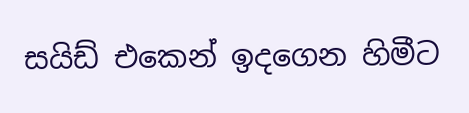සයිඩ් එකෙන් ඉදගෙන හිමීට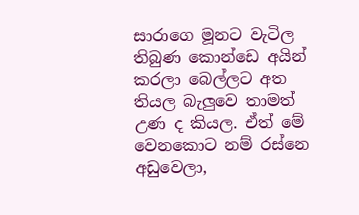සාරාගෙ මූනට වැටිල තිබුණ කොන්ඩෙ අයින් කරලා බෙල්ලට අත තියල බැලුවෙ තාමත් උණ ද කියල. ඒත් මේ වෙනකොට නම් රස්නෙ අඩුවෙලා,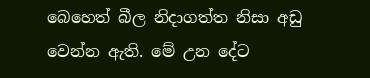බෙහෙත් බීල නිදාගත්ත නිසා අඩු වෙන්න ඇති. මේ උන දේට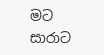මට සාරාට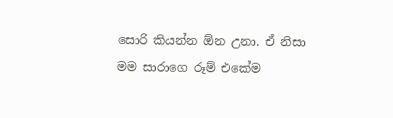සොරි කියන්න ඕන උනා. ඒ නිසා මම සාරාගෙ රූම් එකේම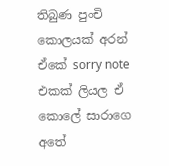තිබුණ පුංචි කොලයක් අරන් ඒකේ sorry note එකක් ලියල ඒ කොලේ සාරාගෙ අතේ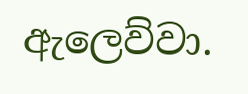ඇලෙව්වා.